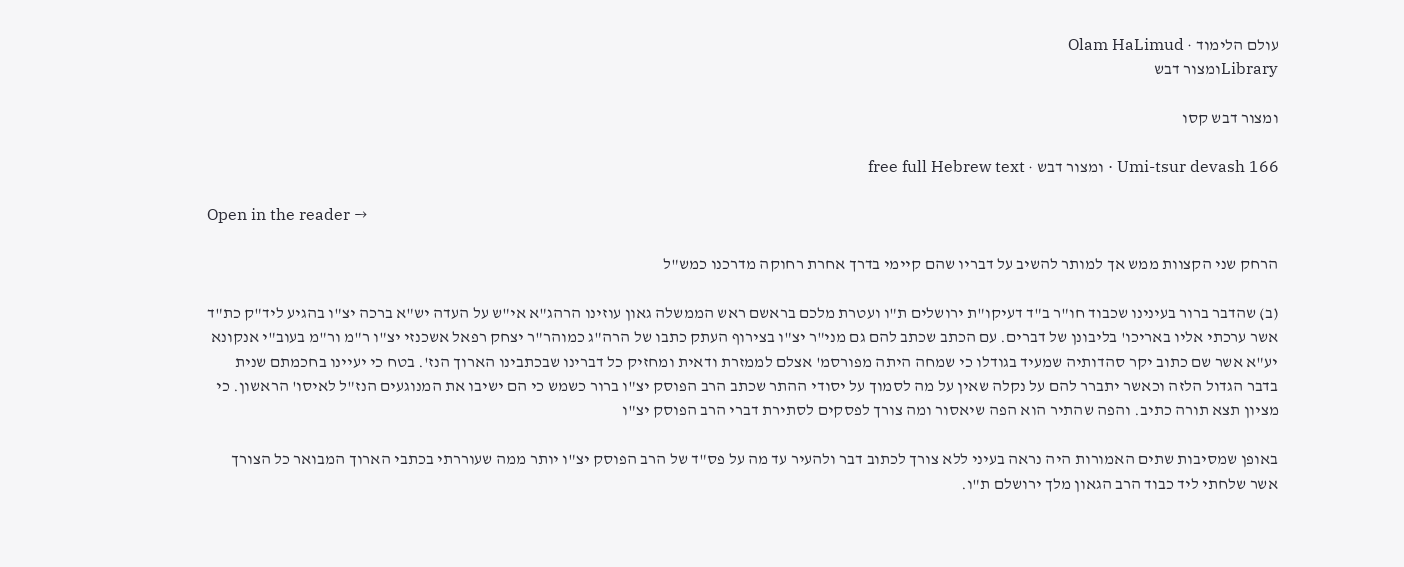עולם הלימוד · Olam HaLimud
Libraryומצור דבש

ומצור דבש קסו

Umi-tsur devash 166 · ומצור דבש · free full Hebrew text

Open in the reader →

הרחק שני הקצוות ממש אך למותר להשיב על דבריו שהם קיימי בדרך אחרת רחוקה מדרכנו כמש"ל

(ב) שהדבר ברור בעינינו שכבוד חו"ר ב"ד דעיקו"ת ירושלים ת"ו ועטרת מלכם בראשם ראש הממשלה גאון עוזינו הרהג"א אי"ש על העדה יש"א ברכה יצ"ו בהגיע ליד"ק כת"ד אשר ערכתי אליו באריכו' בליבונן של דברים. עם הכתב שכתב להם גם מני"ר יצ"ו בצירוף העתק כתבו של הרה"ג כמוהר"ר יצחק רפאל אשכנזי יצ"ו ר"מ ור"מ בעוב"י אנקונא יע"א אשר שם כתוב יקר סהדותיה שמעיד בגודלו כי שמחה היתה מפורסמ' אצלם לממזרת ודאית ומחזיק כל דברינו שבכתבינו הארוך הנז'. בטח כי יעיינו בחכמתם שנית בדבר הגדול הלזה וכאשר יתברר להם על נקלה שאין על מה לסמוך על יסודי ההתר שכתב הרב הפוסק יצ"ו ברור כשמש כי הם ישיבו את המנוגעים הנז"ל לאיסו' הראשון. כי מציון תצא תורה כתיב. והפה שהתיר הוא הפה שיאסור ומה צורך לפסקים לסתירת דברי הרב הפוסק יצ"ו

באופן שמסיבות שתים האמורות היה נראה בעיני ללא צורך לכתוב דבר ולהעיר עד מה על פס"ד של הרב הפוסק יצ"ו יותר ממה שעוררתי בכתבי הארוך המבואר כל הצורך אשר שלחתי ליד כבוד הרב הגאון מלך ירושלם ת"ו.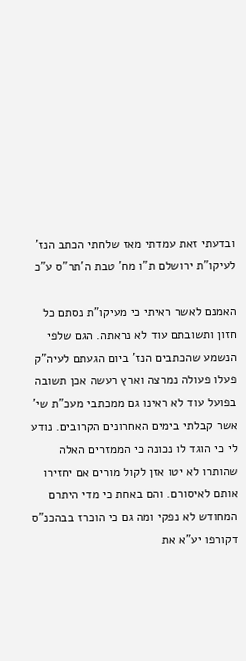ובדעתי זאת עמדתי מאז שלחתי הכתב הנז' לעיקו"ת ירושלם ת"ו מח' טבת ה'תר"ס ע"כ

האמנם לאשר ראיתי כי מעיקו"ת נסתם כל חזון ותשובתם עוד לא נראתה. הגם שלפי הנשמע שהכתבים הנז' ביום הגעתם לעיה"ק פעלו פעולה נמרצה וארץ רעשה אכן תשובה בפועל עוד לא ראינו גם ממכתבי מעכ"ת שי' אשר קבלתי בימים האחרונים הקרובים. נודע לי כי הוגד לו נכונה כי הממזרים האלה שהותרו לא יטו אזן לקול מורים אם יחזירו אותם לאיסורם. והם באחת כי מדי היתרם המחודש לא נפקי ומה גם כי הוכרז בבהכנ"ס דקורפו יע"א את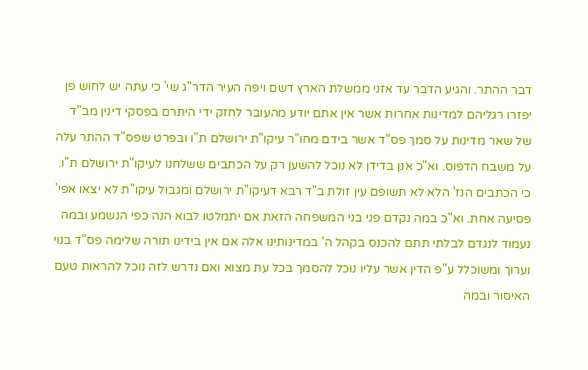דבר ההתר. והגיע הדבר עד אזני ממשלת הארץ דשם ויפה העיר הדר"ג שי' כי עתה יש לחוש פן יפזרו רגליהם למדינות אחרות אשר אין אתם יודע מהעובר לחזק ידי היתרם בפסקי דינין מב"ד של שאר מדינות על סמך פס"ד אשר בידם מחו"ר עיקו"ת ירושלם ת"ו ובפרט שפס"ד ההתר עלה על משבח הדפוס. וא"כ אנן בדידן לא נוכל להשען רק על הכתבים ששלחנו לעיקו"ת ירושלם ת"ו. כי הכתבים הנז' הלא לא תשופם עין זולת ב"ד רבא דעיקו"ת ירושלם ומגבול עיקו"ת לא יצאו אפי' פסיעה אחת. וא"כ במה נקדם פני בני המשפחה הזאת אם יתמלטו לבוא הנה כפי הנשמע ובמה נעמוד לנגדם לבלתי תתם להכנס בקהל ה' במדינותינו אלה אם אין בידינו תורה שלימה פס"ד בנוי וערוך ומשוכלל ע"פ הדין אשר עליו נוכל להסמך בכל עת מצוא ואם נדרש לזה נוכל להראות טעם האיסור ובמה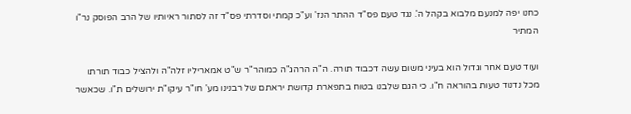כחנו יפה למנעם מלבוא בקהל ה'. נגד טעם פס"ד ההתר הנז' וע"כ קמתי וסדרתי פס"ד זה לסתור ראיותיו של הרב הפוסק נר"ו המתיר

ועוד טעם אחר וגדול הוא בעיני משום עשה דכבוד תורה. ה"ה הרהג"ה כמוהר"ר ש"ט אמאריליו זלה"ה ולהציל כבוד תורתו מכל נדנוד טעות בהוראה ח"ו. כי הגם שלבנו בטוח בתפארת קדושת יראתם של רבנינו מע' חו"ר עיקו"ת ירושלים ת"ו. שכאשר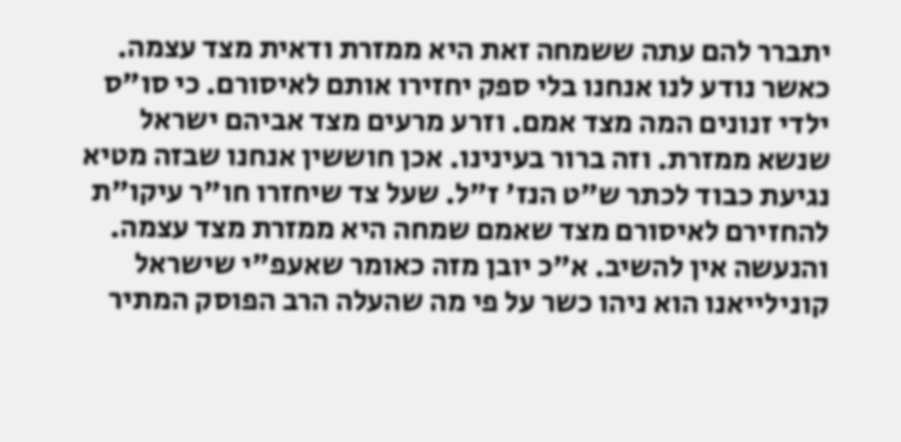יתברר להם עתה ששמחה זאת היא ממזרת ודאית מצד עצמה. כאשר נודע לנו אנחנו בלי ספק יחזירו אותם לאיסורם. כי סו"ס ילדי זנונים המה מצד אמם. וזרע מרעים מצד אביהם ישראל שנשא ממזרת. וזה ברור בעינינו. אכן חוששין אנחנו שבזה מטיא נגיעת כבוד לכתר ש"ט הנז' ז"ל. שעל צד שיחזרו חו"ר עיקו"ת להחזירם לאיסורם מצד שאמם שמחה היא ממזרת מצד עצמה. והנעשה אין להשיב. א"כ יובן מזה כאומר שאעפ"י שישראל קונילייאנו הוא ניהו כשר על פי מה שהעלה הרב הפוסק המתיר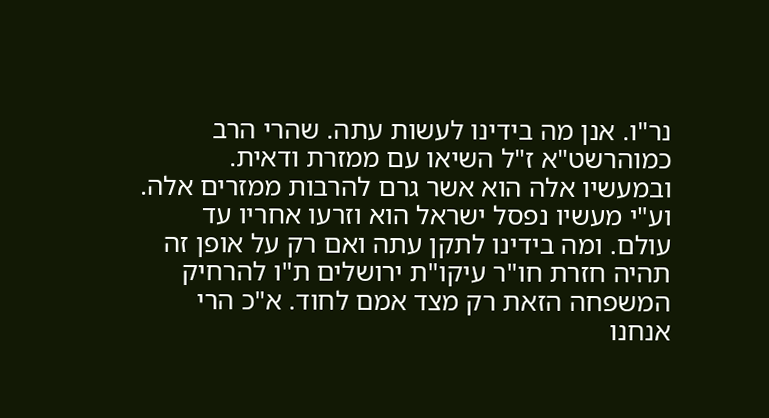נר"ו. אנן מה בידינו לעשות עתה. שהרי הרב כמוהרשט"א ז"ל השיאו עם ממזרת ודאית. ובמעשיו אלה הוא אשר גרם להרבות ממזרים אלה. וע"י מעשיו נפסל ישראל הוא וזרעו אחריו עד עולם. ומה בידינו לתקן עתה ואם רק על אופן זה תהיה חזרת חו"ר עיקו"ת ירושלים ת"ו להרחיק המשפחה הזאת רק מצד אמם לחוד. א"כ הרי אנחנו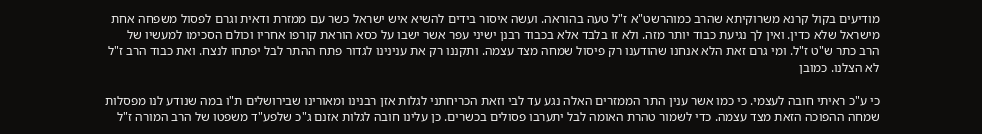מודיעים בקול קרנא משרוקיתא שהרב כמוהרשט"א ז"ל טעה בהוראה. ועשה איסור בידים להשיא איש ישראל כשר עם ממזרת ודאית וגרם לפסול משפחה אחת מישראל שלא כדין. ואין לך נגיעת כבוד יותר מזה. ולא זו בלבד אלא בכבוד רבנן ישיני עפר אשר ישבו על כסא הוראת קורפו אחריו וכולם הסכימו למעשיו של הרב כתר ש"ט ז"ל. ומי גרם זאת הלא אנחנו שהודענו רק פיסול שמחה מצד עצמה. ותקננו רק את ענינינו לגדור פתח ההתר לבל יפתחו לנצח. ואת כבוד הרב ז"ל לא הצלנו. כמובן

כי ע"כ ראיתי חובה לעצמי. כי כמו אשר ענין התר הממזרים האלה נגע עד לבי וזאת הכריחתני לגלות אזן רבנינו ומאורינו שבירושלים ת"ו במה שנודע לנו מפסלות שמחה ההפוכה הזאת מצד עצמה. כדי לשמור טהרת האומה לבל יתערבו פסולים בכשרים. כן עלינו חובה לגלות אזנם ג"כ שלפע"ד משפטו של הרב המורה ז"ל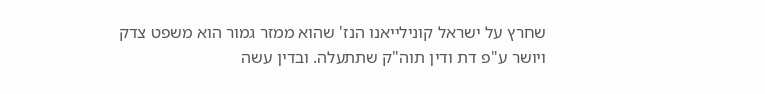שחרץ על ישראל קונילייאנו הנז' שהוא ממזר גמור הוא משפט צדק ויושר ע"פ דת ודין תוה"ק שתתעלה. ובדין עשה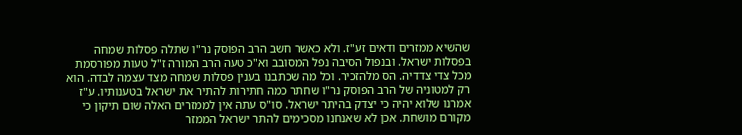שהשיא ממזרים ודאים זע"ז. ולא כאשר חשב הרב הפוסק נר"ו שתלה פסלות שמחה בפסלות ישראל. ובנפול הסיבה נפל המסובב וא"כ טעה הרב המורה ז"ל טעות מפורסמת מכל צדי צדדיה. הס מלהזכיר. וכל מה שכתבנו בענין פסלות שמחה מצד עצמה לבדה. הוא רק למטוניה של הרב הפוסק נר"ו שחתר כמה חתירות להתיר את ישראל בטענותיו. ע"ז אמרנו שלוא יהיה כי יצדק בהיתר ישראל. סו"ס עתה אין לממזרים האלה שום תיקון כי מקורם מושחת. אכן לא שאנחנו מסכימים להתר ישראל הממזר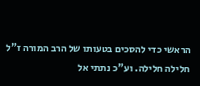הראשי כדי להסכים בטעותו של הרב המורה ז"ל חלילה חלילה. וע"כ נתתי אל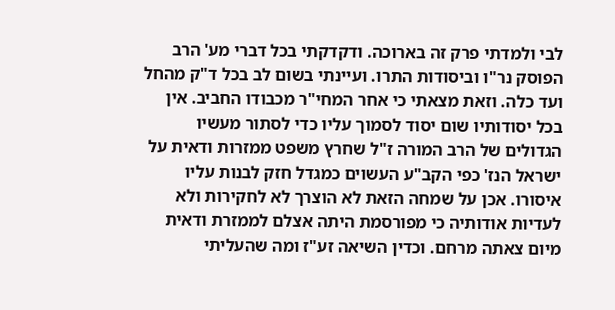לבי ולמדתי פרק זה בארוכה. ודקדקתי בכל דברי מע' הרב הפוסק נר"ו וביסודות התרו. ועיינתי בשום לב בכל ד"ק מהחל ועד כלה. וזאת מצאתי כי אחר המחי"ר מכבודו החביב. אין בכל יסודותיו שום יסוד לסמוך עליו כדי לסתור מעשיו הגדולים של הרב המורה ז"ל שחרץ משפט ממזרות ודאית על ישראל הנז' כפי הקב"ע העשוים כמגדל חזק לבנות עליו איסורו. אכן על שמחה הזאת לא הוצרך לא לחקירות ולא לעדיות אודותיה כי מפורסמת היתה אצלם לממזרת ודאית מיום צאתה מרחם. וכדין השיאה זע"ז ומה שהעליתי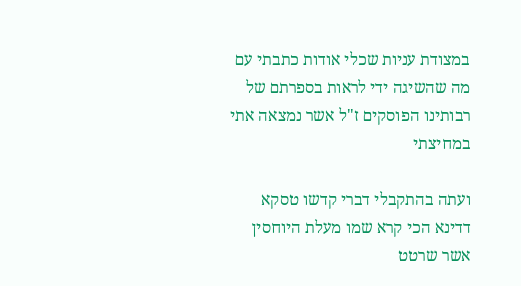במצודת עניות שכלי אודות כתבתי עם מה שהשיגה ידי לראות בספרתם של רבותינו הפוסקים ז"ל אשר נמצאה אתי במחיצתי

ועתה בהתקבלי דברי קדשו טסקא דדינא הכי קרא שמו מעלת היוחסין אשר שרטט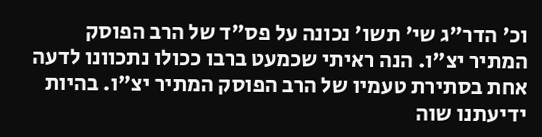וכ' הדר"ג שי' תשו' נכונה על פס"ד של הרב הפוסק המתיר יצ"ו. הנה ראיתי שכמעט ברבו ככולו נתכוונו לדעה אחת בסתירת טעמיו של הרב הפוסק המתיר יצ"ו. בהיות ידיעתנו שוה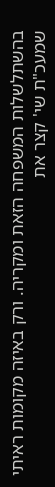בהשתלשלות המשפחה הזאת ומקריה. ורק באיזה מקומות ראיתי שמעכ"ת שי' קצר את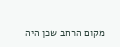מקום הרחב שכן היה